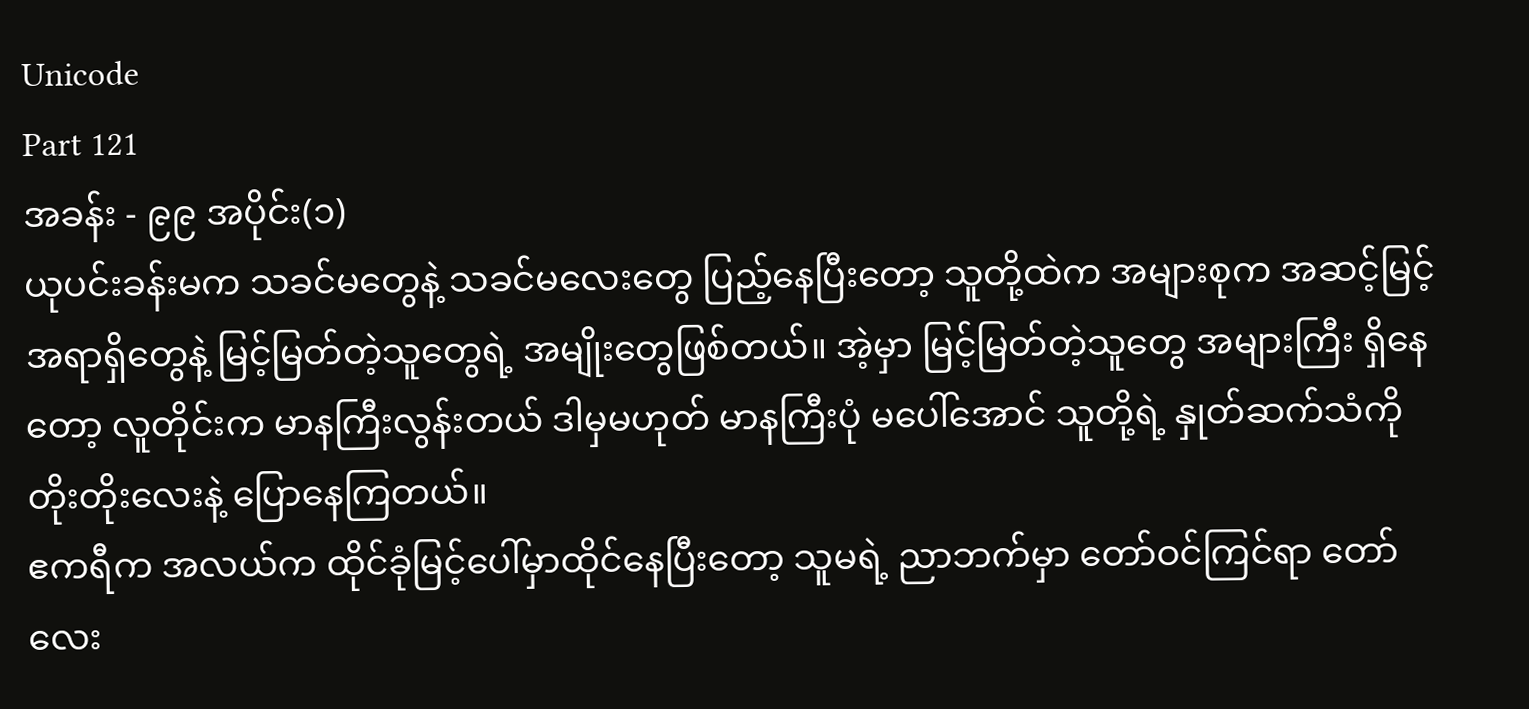Unicode
Part 121
အခန်း - ၉၉ အပိုင်း(၁)
ယုပင်းခန်းမက သခင်မတွေနဲ့ သခင်မလေးတွေ ပြည့်နေပြီးတော့ သူတို့ထဲက အများစုက အဆင့်မြင့်အရာရှိတွေနဲ့ မြင့်မြတ်တဲ့သူတွေရဲ့ အမျိုးတွေဖြစ်တယ်။ အဲ့မှာ မြင့်မြတ်တဲ့သူတွေ အများကြီး ရှိနေတော့ လူတိုင်းက မာနကြီးလွန်းတယ် ဒါမှမဟုတ် မာနကြီးပုံ မပေါ်အောင် သူတို့ရဲ့ နှုတ်ဆက်သံကို တိုးတိုးလေးနဲ့ ပြောနေကြတယ်။
ဧကရီက အလယ်က ထိုင်ခုံမြင့်ပေါ်မှာထိုင်နေပြီးတော့ သူမရဲ့ ညာဘက်မှာ တော်ဝင်ကြင်ရာ တော်လေး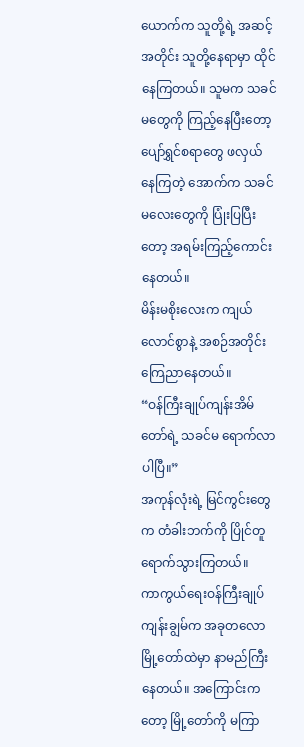ယောက်က သူတို့ရဲ့ အဆင့်အတိုင်း သူတို့နေရာမှာ ထိုင်နေကြတယ်။ သူမက သခင်မတွေကို ကြည့်နေပြီးတော့ ပျော်ရွှင်စရာတွေ ဖလှယ်နေကြတဲ့ အောက်က သခင်မလေးတွေကို ပြုံးပြပြီးတော့ အရမ်းကြည့်ကောင်းနေတယ်။
မိန်းမစိုးလေးက ကျယ်လောင်စွာနဲ့ အစဉ်အတိုင်း ကြေညာနေတယ်။
“ဝန်ကြီးချုပ်ကျန်းအိမ်တော်ရဲ့ သခင်မ ရောက်လာပါပြီ။”
အကုန်လုံးရဲ့ မြင်ကွင်းတွေက တံခါးဘက်ကို ပြိုင်တူရောက်သွားကြတယ်။
ကာကွယ်ရေးဝန်ကြီးချုပ်ကျန်းချွမ်က အခုတလော မြို့တော်ထဲမှာ နာမည်ကြီးနေတယ်။ အကြောင်းကတော့ မြို့တော်ကို မကြာ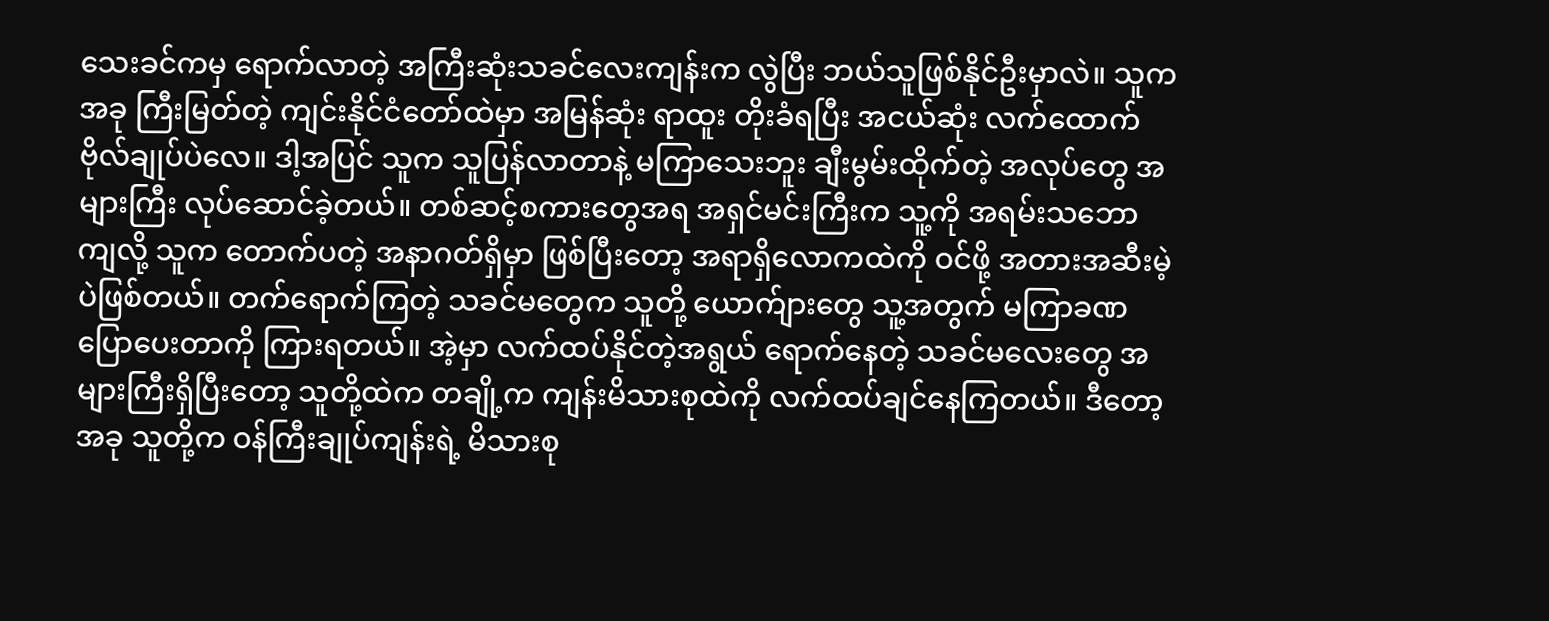သေးခင်ကမှ ရောက်လာတဲ့ အကြီးဆုံးသခင်လေးကျန်းက လွဲပြီး ဘယ်သူဖြစ်နိုင်ဦးမှာလဲ။ သူက အခု ကြီးမြတ်တဲ့ ကျင်းနိုင်ငံတော်ထဲမှာ အမြန်ဆုံး ရာထူး တိုးခံရပြီး အငယ်ဆုံး လက်ထောက်ဗိုလ်ချုပ်ပဲလေ။ ဒါ့အပြင် သူက သူပြန်လာတာနဲ့ မကြာသေးဘူး ချီးမွမ်းထိုက်တဲ့ အလုပ်တွေ အများကြီး လုပ်ဆောင်ခဲ့တယ်။ တစ်ဆင့်စကားတွေအရ အရှင်မင်းကြီးက သူ့ကို အရမ်းသဘောကျလို့ သူက တောက်ပတဲ့ အနာဂတ်ရှိမှာ ဖြစ်ပြီးတော့ အရာရှိလောကထဲကို ဝင်ဖို့ အတားအဆီးမဲ့ပဲဖြစ်တယ်။ တက်ရောက်ကြတဲ့ သခင်မတွေက သူတို့ ယောက်ျားတွေ သူ့အတွက် မကြာခဏ ပြောပေးတာကို ကြားရတယ်။ အဲ့မှာ လက်ထပ်နိုင်တဲ့အရွယ် ရောက်နေတဲ့ သခင်မလေးတွေ အများကြီးရှိပြီးတော့ သူတို့ထဲက တချို့က ကျန်းမိသားစုထဲကို လက်ထပ်ချင်နေကြတယ်။ ဒီတော့ အခု သူတို့က ဝန်ကြီးချုပ်ကျန်းရဲ့ မိသားစု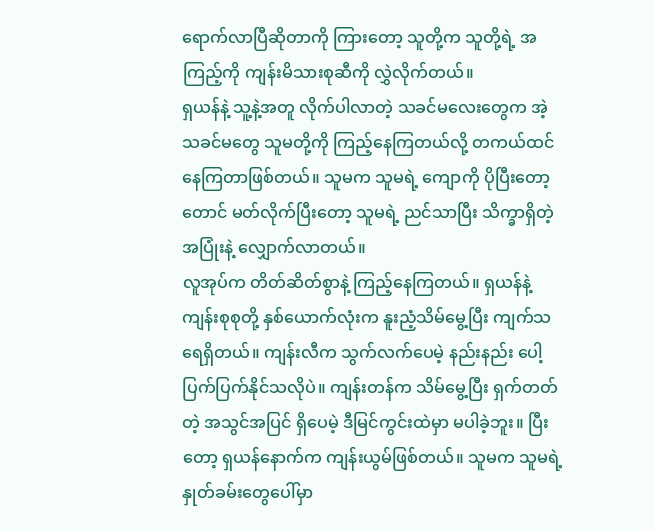ရောက်လာပြီဆိုတာကို ကြားတော့ သူတို့က သူတို့ရဲ့ အကြည့်ကို ကျန်းမိသားစုဆီကို လွှဲလိုက်တယ်။
ရှယန်နဲ့ သူ့နဲ့အတူ လိုက်ပါလာတဲ့ သခင်မလေးတွေက အဲ့သခင်မတွေ သူမတို့ကို ကြည့်နေကြတယ်လို့ တကယ်ထင်နေကြတာဖြစ်တယ်။ သူမက သူမရဲ့ ကျောကို ပိုပြီးတော့တောင် မတ်လိုက်ပြီးတော့ သူမရဲ့ ညင်သာပြီး သိက္ခာရှိတဲ့ အပြုံးနဲ့ လျှောက်လာတယ်။
လူအုပ်က တိတ်ဆိတ်စွာနဲ့ ကြည့်နေကြတယ်။ ရှယန်နဲ့ ကျန်းစုစုတို့ နှစ်ယောက်လုံးက နူးညံ့သိမ်မွေ့ပြီး ကျက်သရေရှိတယ်။ ကျန်းလီက သွက်လက်ပေမဲ့ နည်းနည်း ပေါ့ပြက်ပြက်နိုင်သလိုပဲ။ ကျန်းတန်က သိမ်မွေ့ပြီး ရှက်တတ်တဲ့ အသွင်အပြင် ရှိပေမဲ့ ဒီမြင်ကွင်းထဲမှာ မပါခဲ့ဘူး။ ပြီးတော့ ရှယန်နောက်က ကျန်းယွမ်ဖြစ်တယ်။ သူမက သူမရဲ့ နှုတ်ခမ်းတွေပေါ်မှာ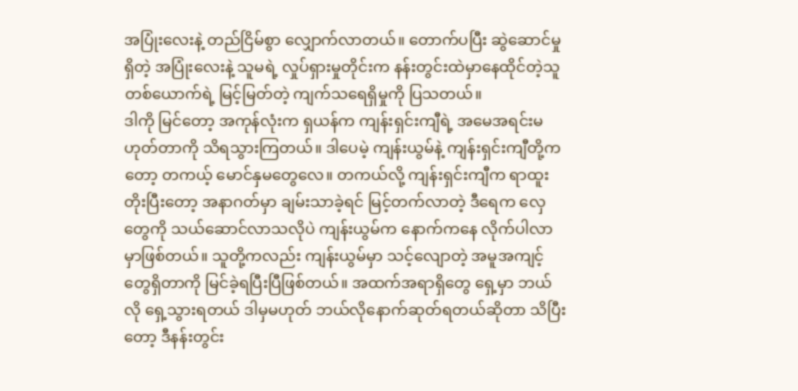အပြုံးလေးနဲ့ တည်ငြိမ်စွာ လျှောက်လာတယ်။ တောက်ပပြီး ဆွဲဆောင်မှုရှိတဲ့ အပြုံးလေးနဲ့ သူမရဲ့ လှုပ်ရှားမှုတိုင်းက နန်းတွင်းထဲမှာနေထိုင်တဲ့သူ တစ်ယောက်ရဲ့ မြင့်မြတ်တဲ့ ကျက်သရေရှိမှုကို ပြသတယ်။
ဒါကို မြင်တော့ အကုန်လုံးက ရှယန်က ကျန်းရှင်းကျီရဲ့ အမေအရင်းမဟုတ်တာကို သိရသွားကြတယ်။ ဒါပေမဲ့ ကျန်းယွမ်နဲ့ ကျန်းရှင်းကျီတို့ကတော့ တကယ့် မောင်နှမတွေလေ။ တကယ်လို့ ကျန်းရှင်းကျီက ရာထူးတိုးပြီးတော့ အနာဂတ်မှာ ချမ်းသာခဲ့ရင် မြင့်တက်လာတဲ့ ဒီရေက လှေတွေကို သယ်ဆောင်လာသလိုပဲ ကျန်းယွမ်က နောက်ကနေ လိုက်ပါလာမှာဖြစ်တယ်။ သူတို့ကလည်း ကျန်းယွမ်မှာ သင့်လျောတဲ့ အမူအကျင့်တွေရှိတာကို မြင်ခဲ့ရပြီးပြီဖြစ်တယ်။ အထက်အရာရှိတွေ ရှေ့မှာ ဘယ်လို ရှေ့သွားရတယ် ဒါမှမဟုတ် ဘယ်လိုနောက်ဆုတ်ရတယ်ဆိုတာ သိပြီးတော့ ဒီနန်းတွင်း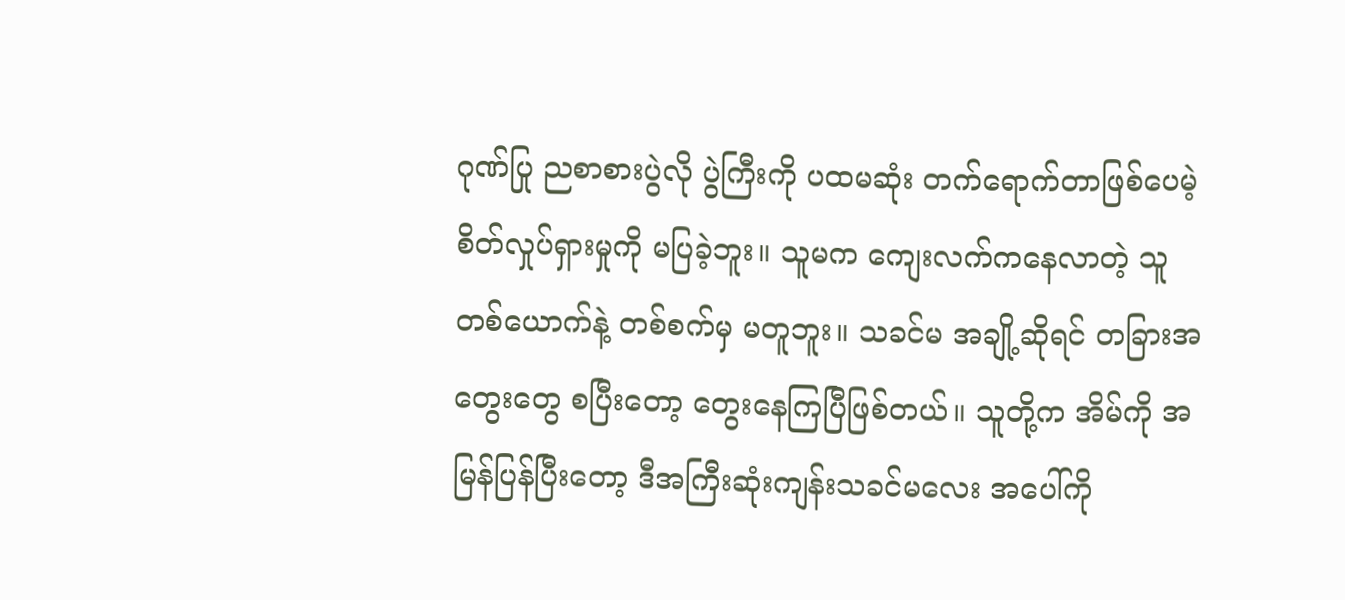ဂုဏ်ပြု ညစာစားပွဲလို ပွဲကြီးကို ပထမဆုံး တက်ရောက်တာဖြစ်ပေမဲ့ စိတ်လှုပ်ရှားမှုကို မပြခဲ့ဘူး။ သူမက ကျေးလက်ကနေလာတဲ့ သူတစ်ယောက်နဲ့ တစ်စက်မှ မတူဘူး။ သခင်မ အချို့ဆိုရင် တခြားအတွေးတွေ စပြီးတော့ တွေးနေကြပြီဖြစ်တယ်။ သူတို့က အိမ်ကို အမြန်ပြန်ပြီးတော့ ဒီအကြီးဆုံးကျန်းသခင်မလေး အပေါ်ကို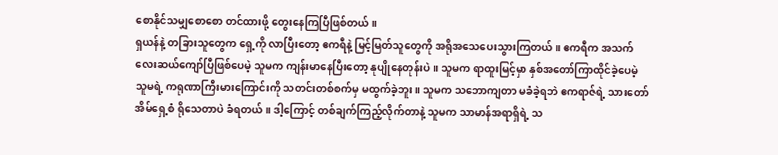စောနိုင်သမျှစောစော တင်ထားဖို့ တွေးနေကြပြီဖြစ်တယ်။
ရှယန်နဲ့ တခြားသူတွေက ရှေ့ကို လာပြီးတော့ ဧကရီနဲ့ မြင့်မြတ်သူတွေကို အရိုအသေပေးသွားကြတယ်။ ဧကရီက အသက်လေးဆယ်ကျော်ပြီဖြစ်ပေမဲ့ သူမက ကျန်းမာနေပြီးတော့ နုပျိုနေတုန်းပဲ။ သူမက ရာထူးမြင့်မှာ နှစ်အတော်ကြာထိုင်ခဲ့ပေမဲ့ သူမရဲ့ ကရုဏာကြီးမားကြောင်းကို သတင်းတစ်စက်မှ မထွက်ခဲ့ဘူး။ သူမက သဘောကျတာ မခံခဲ့ရဘဲ ဧကရာဇ်ရဲ့ သားတော် အိမ်ရှေ့စံ ရိုသေတာပဲ ခံရတယ်။ ဒါ့ကြောင့် တစ်ချက်ကြည့်လိုက်တာနဲ့ သူမက သာမာန်အရာရှိရဲ့ သ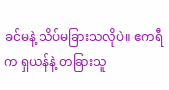ခင်မနဲ့ သိပ်မခြားသလိုပဲ။ ဧကရီက ရှယန်နဲ့ တခြားသူ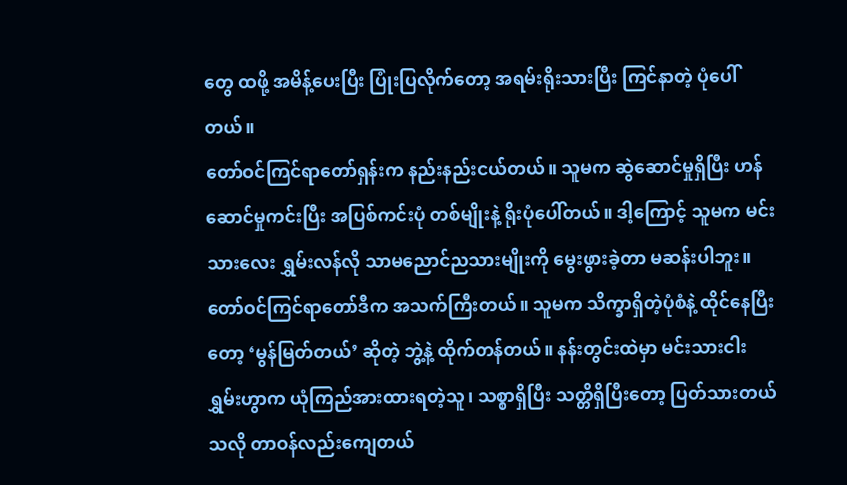တွေ ထဖို့ အမိန့်ပေးပြီး ပြုံးပြလိုက်တော့ အရမ်းရိုးသားပြီး ကြင်နာတဲ့ ပုံပေါ်တယ်။
တော်ဝင်ကြင်ရာတော်ရှန်းက နည်းနည်းငယ်တယ်။ သူမက ဆွဲဆောင်မှုရှိပြီး ဟန်ဆောင်မှုကင်းပြီး အပြစ်ကင်းပုံ တစ်မျိုးနဲ့ ရိုးပုံပေါ်တယ်။ ဒါ့ကြောင့် သူမက မင်းသားလေး ရွှမ်းလန်လို သာမညောင်ညသားမျိုးကို မွေးဖွားခဲ့တာ မဆန်းပါဘူး။ တော်ဝင်ကြင်ရာတော်ဒီက အသက်ကြီးတယ်။ သူမက သိက္ခာရှိတဲ့ပုံစံနဲ့ ထိုင်နေပြီးတော့ ‘မွန်မြတ်တယ်’ ဆိုတဲ့ ဘွဲ့နဲ့ ထိုက်တန်တယ်။ နန်းတွင်းထဲမှာ မင်းသားငါး ရွှမ်းဟွာက ယုံကြည်အားထားရတဲ့သူ၊ သစ္စာရှိပြီး သတ္တိရှိပြီးတော့ ပြတ်သားတယ်သလို တာဝန်လည်းကျေတယ်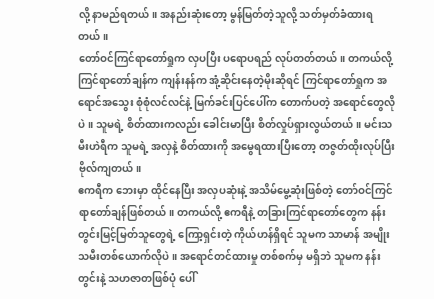လို့ နာမည်ရတယ်။ အနည်းဆုံးတော့ မွန်မြတ်တဲ့သူလို့ သတ်မှတ်ခံထားရတယ်။
တော်ဝင်ကြင်ရာတော်ရှုက လှပပြီး ပရောပရည် လုပ်တတ်တယ်။ တကယ်လို့ ကြင်ရာတော်ချန်က ကျန်းနန်က အုံ့ဆိုင်းနေတဲ့မိုးဆိုရင် ကြင်ရာတော်ရှုက အရောင်အသွေး စုံစုံလင်လင်နဲ့ မြက်ခင်းပြင်ပေါ်က တောက်ပတဲ့ အရောင်တွေလိုပဲ။ သူမရဲ့ စိတ်ထားကလည်း ခေါင်းမာပြီး စိတ်လှုပ်ရှားလွယ်တယ်။ မင်းသမီးဟဲရီက သူမရဲ့ အလှနဲ့ စိတ်ထားကို အမွေရထားပြီးတော့ တဇွတ်ထိုးလုပ်ပြီး ဗိုလ်ကျတယ်။
ဧကရီက ဘေးမှာ ထိုင်နေပြီး အလှပဆုံးနဲ့ အသိမ်မွေ့ဆုံးဖြစ်တဲ့ တော်ဝင်ကြင်ရာတော်ချန်ဖြစ်တယ်။ တကယ်လို့ ဧကရီနဲ့ တခြားကြင်ရာတော်တွေက နန်းတွင်းမြင့်မြတ်သူတွေရဲ့ ကြော့ရှင်းတဲ့ ကိုယ်ဟန်ရှိရင် သူမက သာမာန် အမျိုးသမီးတစ်ယောက်လိုပဲ။ အရောင်တင်ထားမှု တစ်စက်မှ မရှိဘဲ သူမက နန်းတွင်းနဲ့ သဟဇာတဖြစ်ပုံ ပေါ်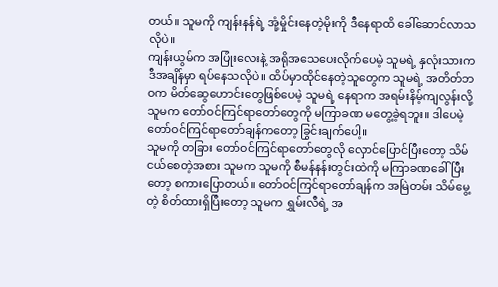တယ်။ သူမကို ကျန်းနန်ရဲ့ အုံ့မှိုင်းနေတဲ့မိုးကို ဒီနေရာထိ ခေါ်ဆောင်လာသလိုပဲ။
ကျန်းယွမ်က အပြုံးလေးနဲ့ အရိုအသေပေးလိုက်ပေမဲ့ သူမရဲ့ နှလုံးသားက ဒီအချိန်မှာ ရပ်နေသလိုပဲ။ ထိပ်မှာထိုင်နေတဲ့သူတွေက သူမရဲ့ အတိတ်ဘဝက မိတ်ဆွေဟောင်းတွေဖြစ်ပေမဲ့ သူမရဲ့ နေရာက အရမ်းနိမ့်ကျလွန်းလို့ သူမက တော်ဝင်ကြင်ရာတော်တွေကို မကြာခဏ မတွေ့ခဲ့ရဘူး။ ဒါပေမဲ့ တော်ဝင်ကြင်ရာတော်ချန်ကတော့ ခြွင်းချက်ပေါ့။
သူမကို တခြား တော်ဝင်ကြင်ရာတော်တွေလို လှောင်ပြောင်ပြီးတော့ သိမ်ငယ်စေတဲ့အစား သူမက သူမကို စီမန်နန်းတွင်းထဲကို မကြာခဏခေါ်ပြီးတော့ စကားပြောတယ်။ တော်ဝင်ကြင်ရာတော်ချန်က အမြဲတမ်း သိမ်မွေ့တဲ့ စိတ်ထားရှိပြီးတော့ သူမက ရွှမ်းလီရဲ့ အ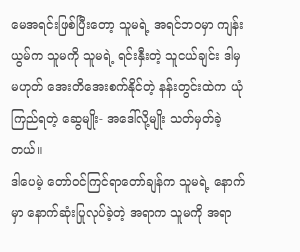မေအရင်းဖြစ်ပြီးတော့ သူမရဲ့ အရင်ဘဝမှာ ကျန်းယွမ်က သူမကို သူမရဲ့ ရင်းနှီးတဲ့ သူငယ်ချင်း ဒါမှမဟုတ် အေးတိအေးစက်နိုင်တဲ့ နန်းတွင်းထဲက ယုံကြည်ရတဲ့ ဆွေမျိုး- အဒေါ်လို့မျိုး သတ်မှတ်ခဲ့တယ်။
ဒါပေမဲ့ တော်ဝင်ကြင်ရာတော်ချန်က သူမရဲ့ နောက်မှာ နောက်ဆုံးပြုလုပ်ခဲ့တဲ့ အရာက သူမကို အရာ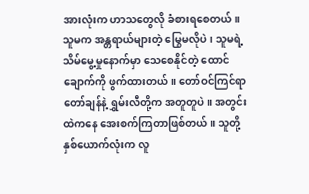အားလုံးက ဟာသတွေလို ခံစားရစေတယ်။ သူမက အန္တရာယ်များတဲ့ မြွေမလိုပဲ၊ သူမရဲ့ သိမ်မွေ့မှုနောက်မှာ သေစေနိုင်တဲ့ ထောင်ချောက်ကို ဖွက်ထားတယ်။ တော်ဝင်ကြင်ရာတော်ချန်နဲ့ ရွှမ်းလီတို့က အတူတူပဲ။ အတွင်းထဲကနေ အေးစက်ကြတာဖြစ်တယ်။ သူတို့ နှစ်ယောက်လုံးက လူ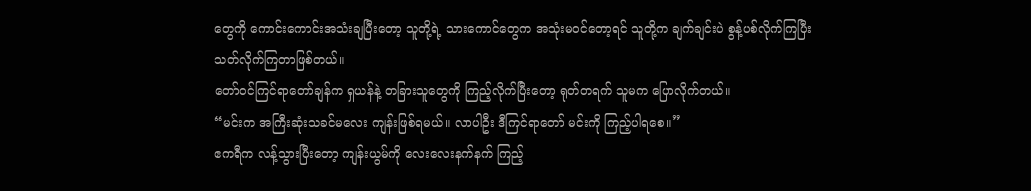တွေကို ကောင်းကောင်းအသံးချပြီးတော့ သူတို့ရဲ့ သားကောင်တွေက အသုံးမဝင်တော့ရင် သူတို့က ချက်ချင်းပဲ စွန့်ပစ်လိုက်ကြပြီး သတ်လိုက်ကြတာဖြစ်တယ်။
တော်ဝင်ကြင်ရာတော်ချန်က ရှယန်နဲ့ တခြားသူတွေကို ကြည့်လိုက်ပြီးတော့ ရုတ်တရက် သူမက ပြောလိုက်တယ်။
“မင်းက အကြီးဆုံးသခင်မလေး ကျန်းဖြစ်ရမယ်။ လာပါဦး ဒီကြင်ရာတော် မင်းကို ကြည့်ပါရစေ။”
ဧကရီက လန့်သွားပြီးတော့ ကျန်းယွမ်ကို လေးလေးနက်နက် ကြည့်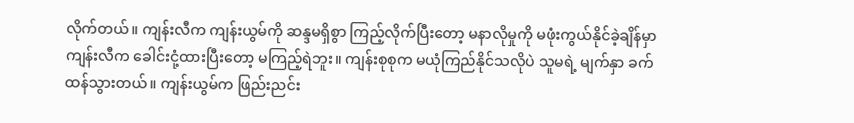လိုက်တယ်။ ကျန်းလီက ကျန်းယွမ်ကို ဆန္ဒမရှိစွာ ကြည့်လိုက်ပြီးတော့ မနာလိုမှုကို မဖုံးကွယ်နိုင်ခဲ့ချိန်မှာ ကျန်းလီက ခေါင်းငုံ့ထားပြီးတော့ မကြည့်ရဲဘူး။ ကျန်းစုစုက မယုံကြည်နိုင်သလိုပဲ သူမရဲ့ မျက်နှာ ခက်ထန်သွားတယ်။ ကျန်းယွမ်က ဖြည်းညင်း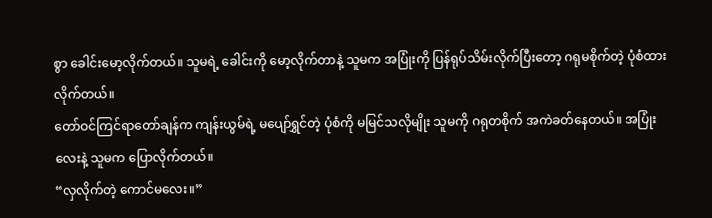စွာ ခေါင်းမော့လိုက်တယ်။ သူမရဲ့ ခေါင်းကို မော့လိုက်တာနဲ့ သူမက အပြုံးကို ပြန်ရုပ်သိမ်းလိုက်ပြီးတော့ ဂရုမစိုက်တဲ့ ပုံစံထားလိုက်တယ်။
တော်ဝင်ကြင်ရာတော်ချန်က ကျန်းယွမ်ရဲ့ မပျော်ရွှင်တဲ့ ပုံစံကို မမြင်သလိုမျိုး သူမကို ဂရုတစိုက် အကဲခတ်နေတယ်။ အပြုံးလေးနဲ့ သူမက ပြောလိုက်တယ်။
“လှလိုက်တဲ့ ကောင်မလေး။”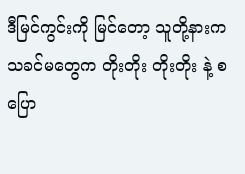ဒီမြင်ကွင်းကို မြင်တော့ သူတို့နားက သခင်မတွေက တိုးတိုး တိုးတိုး နဲ့ စပြော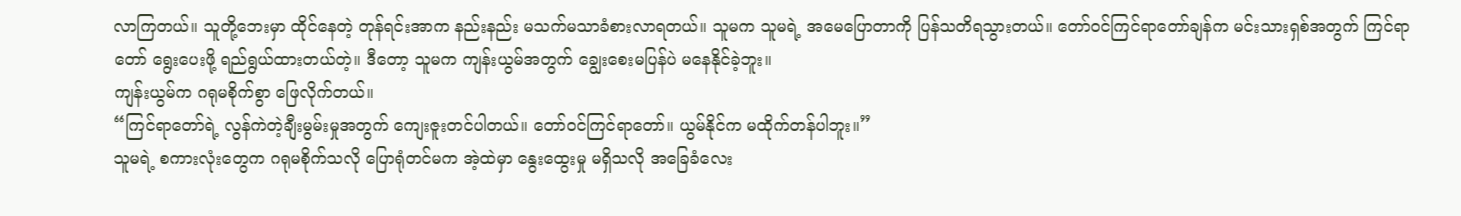လာကြတယ်။ သူတို့ဘေးမှာ ထိုင်နေတဲ့ တုန်ရင်းအာက နည်းနည်း မသက်မသာခံစားလာရတယ်။ သူမက သူမရဲ့ အမေပြောတာကို ပြန်သတိရသွားတယ်။ တော်ဝင်ကြင်ရာတော်ချန်က မင်းသားရှစ်အတွက် ကြင်ရာတော် ရွေးပေးဖို့ ရည်ရွယ်ထားတယ်တဲ့။ ဒီတော့ သူမက ကျန်းယွမ်အတွက် ချွေးစေးမပြန်ပဲ မနေနိုင်ခဲ့ဘူး။
ကျန်းယွမ်က ဂရုမစိုက်စွာ ဖြေလိုက်တယ်။
“ကြင်ရာတော်ရဲ့ လွန်ကဲတဲ့ချီးမွမ်းမှုအတွက် ကျေးဇူးတင်ပါတယ်။ တော်ဝင်ကြင်ရာတော်။ ယွမ်နိုင်က မထိုက်တန်ပါဘူး။”
သူမရဲ့ စကားလုံးတွေက ဂရုမစိုက်သလို ပြောရုံတင်မက အဲ့ထဲမှာ နွေးထွေးမှု မရှိသလို အခြေခံလေး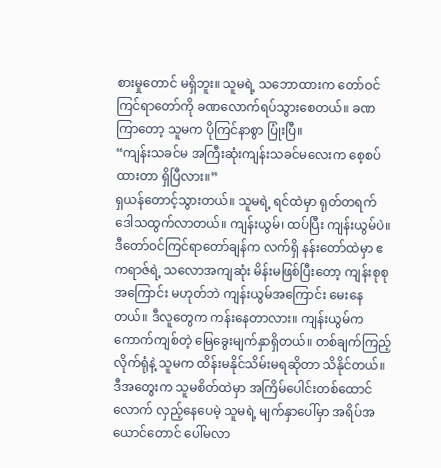စားမှုတောင် မရှိဘူး။ သူမရဲ့ သဘောထားက တော်ဝင်ကြင်ရာတော်ကို ခဏလောက်ရပ်သွားစေတယ်။ ခဏကြာတော့ သူမက ပိုကြင်နာစွာ ပြုံးပြီ။
“ကျန်းသခင်မ အကြီးဆုံးကျန်းသခင်မလေးက စေ့စပ်ထားတာ ရှိပြီလား။”
ရှယန်တောင့်သွားတယ်။ သူမရဲ့ ရင်ထဲမှာ ရုတ်တရက် ဒေါသထွက်လာတယ်။ ကျန်းယွမ်၊ ထပ်ပြီး ကျန်းယွမ်ပဲ။ ဒီတော်ဝင်ကြင်ရာတော်ချန်က လက်ရှိ နန်းတော်ထဲမှာ ဧကရာဇ်ရဲ့ သလောအကျဆုံး မိန်းမဖြစ်ပြီးတော့ ကျန်းစုစုအကြောင်း မဟုတ်ဘဲ ကျန်းယွမ်အကြောင်း မေးနေတယ်။ ဒီလူတွေက ကန်းနေတာလား။ ကျန်းယွမ်က ကောက်ကျစ်တဲ့ မြေခွေးမျက်နှာရှိတယ်။ တစ်ချက်ကြည့်လိုက်ရုံနဲ့ သူမက ထိန်းမနိုင်သိမ်းမရဆိုတာ သိနိုင်တယ်။
ဒီအတွေးက သူမစိတ်ထဲမှာ အကြိမ်ပေါင်းတစ်ထောင်လောက် လှည့်နေပေမဲ့ သူမရဲ့ မျက်နှာပေါ်မှာ အရိပ်အယောင်တောင် ပေါ်မလာ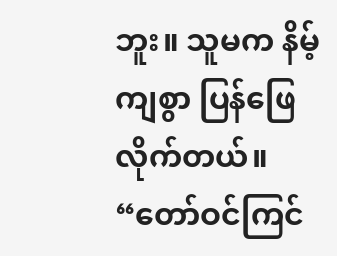ဘူး။ သူမက နိမ့်ကျစွာ ပြန်ဖြေလိုက်တယ်။
“တော်ဝင်ကြင်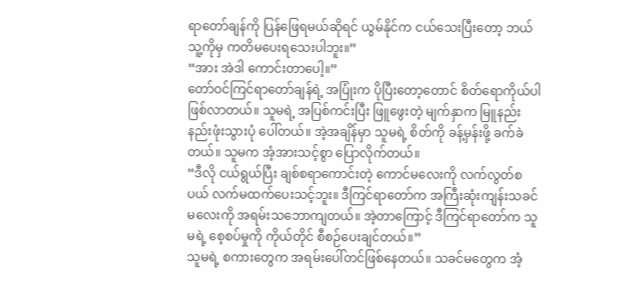ရာတော်ချန်ကို ပြန်ဖြေရမယ်ဆိုရင် ယွမ်နိုင်က ငယ်သေးပြီးတော့ ဘယ်သူ့ကိုမှ ကတိမပေးရသေးပါဘူး။”
“အား အဲဒါ ကောင်းတာပေါ့။”
တော်ဝင်ကြင်ရာတော်ချန်ရဲ့ အပြုံးက ပိုပြီးတော့တောင် စိတ်ရောကိုယ်ပါ ဖြစ်လာတယ်။ သူမရဲ့ အပြစ်ကင်းပြီး ဖြူဖွေးတဲ့ မျက်နှာက မြူနည်းနည်းဖုံးသွားပုံ ပေါ်တယ်။ အဲ့အချိန်မှာ သူမရဲ့ စိတ်ကို ခန့်မှန်းဖို့ ခက်ခဲတယ်။ သူမက အံ့အားသင့်စွာ ပြောလိုက်တယ်။
“ဒီလို ငယ်ရွယ်ပြီး ချစ်စရာကောင်းတဲ့ ကောင်မလေးကို လက်လွတ်စပယ် လက်မထက်ပေးသင့်ဘူး။ ဒီကြင်ရာတော်က အကြီးဆုံးကျန်းသခင်မလေးကို အရမ်းသဘောကျတယ်။ အဲ့တာကြောင့် ဒီကြင်ရာတော်က သူမရဲ့ စေ့စပ်မှုကို ကိုယ်တိုင် စီစဉ်ပေးချင်တယ်။”
သူမရဲ့ စကားတွေက အရမ်းပေါ်တင်ဖြစ်နေတယ်။ သခင်မတွေက အံ့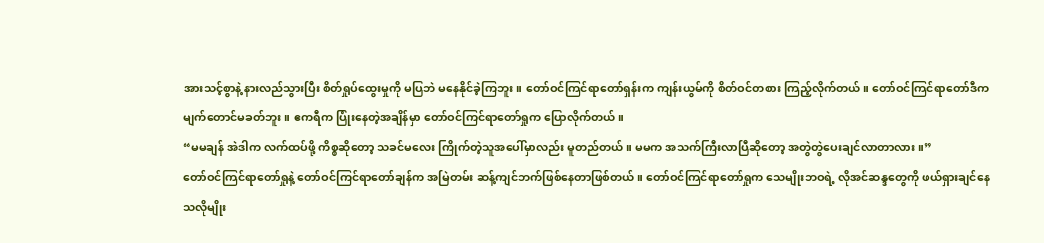အားသင့်စွာနဲ့ နားလည်သွားပြီး စိတ်ရှုပ်ထွေးမှုကို မပြဘဲ မနေနိုင်ခဲ့ကြဘူး။ တော်ဝင်ကြင်ရာတော်ရှန်းက ကျန်းယွမ်ကို စိတ်ဝင်တစား ကြည့်လိုက်တယ်။ တော်ဝင်ကြင်ရာတော်ဒီက မျက်တောင်မခတ်ဘူး။ ဧကရီက ပြုံးနေတဲ့အချိန်မှာ တော်ဝင်ကြင်ရာတော်ရှုက ပြောလိုက်တယ်။
“မမချန် အဲဒါက လက်ထပ်ဖို့ ကိစ္စဆိုတော့ သခင်မလေး ကြိုက်တဲ့သူအပေါ်မှာလည်း မူတည်တယ်။ မမက အသက်ကြီးလာပြီဆိုတော့ အတွဲတွဲပေးချင်လာတာလား။”
တော်ဝင်ကြင်ရာတော်ရှုနဲ့ တော်ဝင်ကြင်ရာတော်ချန်က အမြဲတမ်း ဆန့်ကျင်ဘက်ဖြစ်နေတာဖြစ်တယ်။ တော်ဝင်ကြင်ရာတော်ရှုက သေမျိုးဘဝရဲ့ လိုအင်ဆန္ဒတွေကို ဖယ်ရှားချင်နေသလိုမျိုး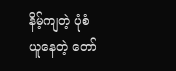နိမ့်ကျတဲ့ ပုံစံယူနေတဲ့ တော်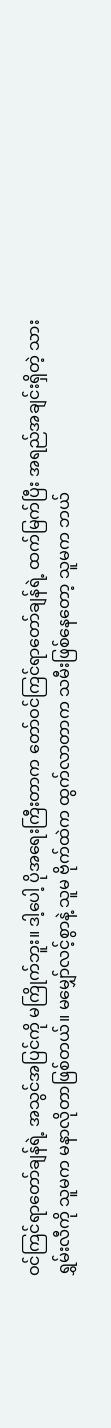ဝင်ကြင်ရာတော်ချန်ရဲ့ အသွင်အပြင်ကို မကြိုက်ဘူး။ ဒါ့ပေါ့ ပိုအရေးကြီးတာက တော်ဝင်ကြင်ရာတော်ချန်ရဲ့ ထက်မြက်ပြီး အရည်အချင်းရှိတဲ့ သား ရွှမ်းလီကို သူမက မနာလိုတာဖြစ်တယ်။ မမျှော်လင့်စွာနဲ့ သူမ ဗိုက်ထဲက ထွက်လာတာက သမီးဖြစ်နေတော့ သူမက ဘယ်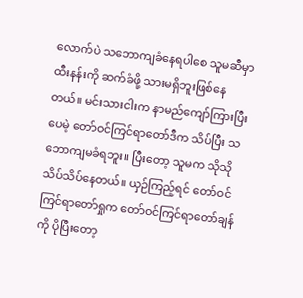လောက်ပဲ သဘောကျခံနေရပါစေ သူမဆီမှာ ထီးနန်းကို ဆက်ခံဖို့ သားမရှိဘူးဖြစ်နေတယ်။ မင်းသားငါးက နာမည်ကျော်ကြားပြီးပေမဲ့ တော်ဝင်ကြင်ရာတော်ဒီက သိပ်ပြီး သဘောကျမခံရဘူး။ ပြီးတော့ သူမက သိုသိုသိပ်သိပ်နေတယ်။ ယှဉ်ကြည့်ရင် တော်ဝင်ကြင်ရာတော်ရှုက တော်ဝင်ကြင်ရာတော်ချန်ကို ပိုပြီးတော့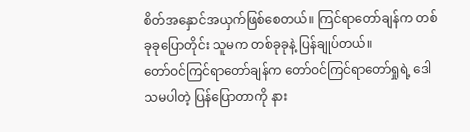စိတ်အနှောင်အယှက်ဖြစ်စေတယ်။ ကြင်ရာတော်ချန်က တစ်ခုခုပြောတိုင်း သူမက တစ်ခုခုနဲ့ ပြန်ချုပ်တယ်။
တော်ဝင်ကြင်ရာတော်ချန်က တော်ဝင်ကြင်ရာတော်ရှုရဲ့ ဒေါသမပါတဲ့ ပြန်ပြောတာကို နား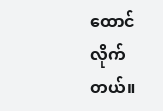ထောင်လိုက်တယ်။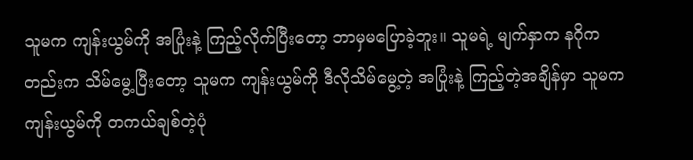သူမက ကျန်းယွမ်ကို အပြုံးနဲ့ ကြည့်လိုက်ပြီးတော့ ဘာမှမပြောခဲ့ဘူး။ သူမရဲ့ မျက်နှာက နဂိုကတည်းက သိမ်မွေ့ပြီးတော့ သူမက ကျန်းယွမ်ကို ဒီလိုသိမ်မွေ့တဲ့ အပြုံးနဲ့ ကြည့်တဲ့အချိန်မှာ သူမက ကျန်းယွမ်ကို တကယ်ချစ်တဲ့ပုံ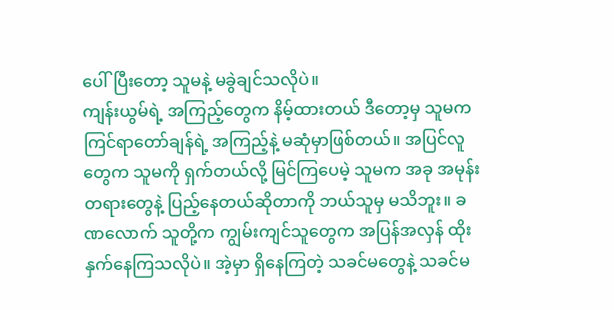ပေါ်ပြီးတော့ သူမနဲ့ မခွဲချင်သလိုပဲ။
ကျန်းယွမ်ရဲ့ အကြည့်တွေက နိမ့်ထားတယ် ဒီတော့မှ သူမက ကြင်ရာတော်ချန်ရဲ့ အကြည့်နဲ့ မဆုံမှာဖြစ်တယ်။ အပြင်လူတွေက သူမကို ရှက်တယ်လို့ မြင်ကြပေမဲ့ သူမက အခု အမုန်းတရားတွေနဲ့ ပြည့်နေတယ်ဆိုတာကို ဘယ်သူမှ မသိဘူး။ ခဏလောက် သူတို့က ကျွမ်းကျင်သူတွေက အပြန်အလှန် ထိုးနှက်နေကြသလိုပဲ။ အဲ့မှာ ရှိနေကြတဲ့ သခင်မတွေနဲ့ သခင်မ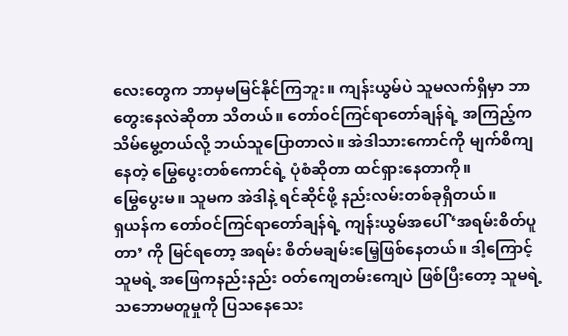လေးတွေက ဘာမှမမြင်နိုင်ကြဘူး။ ကျန်းယွမ်ပဲ သူမလက်ရှိမှာ ဘာတွေးနေလဲဆိုတာ သိတယ်။ တော်ဝင်ကြင်ရာတော်ချန်ရဲ့ အကြည့်က သိမ်မွေ့တယ်လို့ ဘယ်သူပြောတာလဲ။ အဲဒါသားကောင်ကို မျက်စိကျနေတဲ့ မြွေပွေးတစ်ကောင်ရဲ့ ပုံစံဆိုတာ ထင်ရှားနေတာကို။
မြွေပွေးမ။ သူမက အဲဒါနဲ့ ရင်ဆိုင်ဖို့ နည်းလမ်းတစ်ခုရှိတယ်။
ရှယန်က တော်ဝင်ကြင်ရာတော်ချန်ရဲ့ ကျန်းယွမ်အပေါ် ‘အရမ်းစိတ်ပူတာ’ ကို မြင်ရတော့ အရမ်း စိတ်မချမ်းမြေ့ဖြစ်နေတယ်။ ဒါ့ကြောင့် သူမရဲ့ အဖြေကနည်းနည်း ဝတ်ကျေတမ်းကျေပဲ ဖြစ်ပြီးတော့ သူမရဲ့ သဘောမတူမှုကို ပြသနေသေး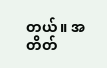တယ်။ အတိတ်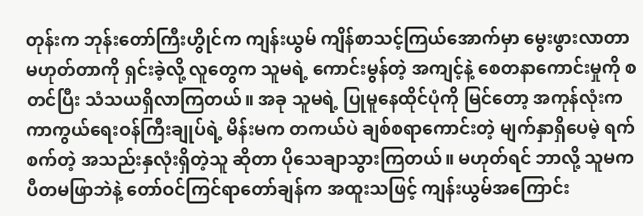တုန်းက ဘုန်းတော်ကြီးဟွိုင်က ကျန်းယွမ် ကျိန်စာသင့်ကြယ်အောက်မှာ မွေးဖွားလာတာ မဟုတ်တာကို ရှင်းခဲ့လို့ လူတွေက သူမရဲ့ ကောင်းမွန်တဲ့ အကျင့်နဲ့ စေတနာကောင်းမှုကို စတင်ပြီး သံသယရှိလာကြတယ်။ အခု သူမရဲ့ ပြုမူနေထိုင်ပုံကို မြင်တော့ အကုန်လုံးက ကာကွယ်ရေးဝန်ကြီးချုပ်ရဲ့ မိန်းမက တကယ်ပဲ ချစ်စရာကောင်းတဲ့ မျက်နှာရှိပေမဲ့ ရက်စက်တဲ့ အသည်းနှလုံးရှိတဲ့သူ ဆိုတာ ပိုသေချာသွားကြတယ်။ မဟုတ်ရင် ဘာလို့ သူမက ပီတမဖြာဘဲနဲ့ တော်ဝင်ကြင်ရာတော်ချန်က အထူးသဖြင့် ကျန်းယွမ်အကြောင်း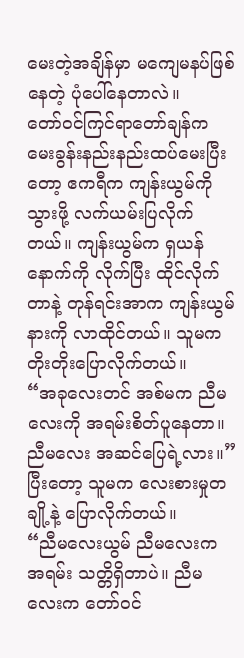မေးတဲ့အချိန်မှာ မကျေမနပ်ဖြစ်နေတဲ့ ပုံပေါ်နေတာလဲ။
တော်ဝင်ကြင်ရာတော်ချန်က မေးခွန်းနည်းနည်းထပ်မေးပြီးတော့ ဧကရီက ကျန်းယွမ်ကို သွားဖို့ လက်ယမ်းပြလိုက်တယ်။ ကျန်းယွမ်က ရှယန်နောက်ကို လိုက်ပြီး ထိုင်လိုက်တာနဲ့ တုန်ရင်းအာက ကျန်းယွမ်နားကို လာထိုင်တယ်။ သူမက တိုးတိုးပြောလိုက်တယ်။
“အခုလေးတင် အစ်မက ညီမလေးကို အရမ်းစိတ်ပူနေတာ။ ညီမလေး အဆင်ပြေရဲ့လား။”
ပြီးတော့ သူမက လေးစားမှုတချို့နဲ့ ပြောလိုက်တယ်။
“ညီမလေးယွမ် ညီမလေးက အရမ်း သတ္တိရှိတာပဲ။ ညီမလေးက တော်ဝင်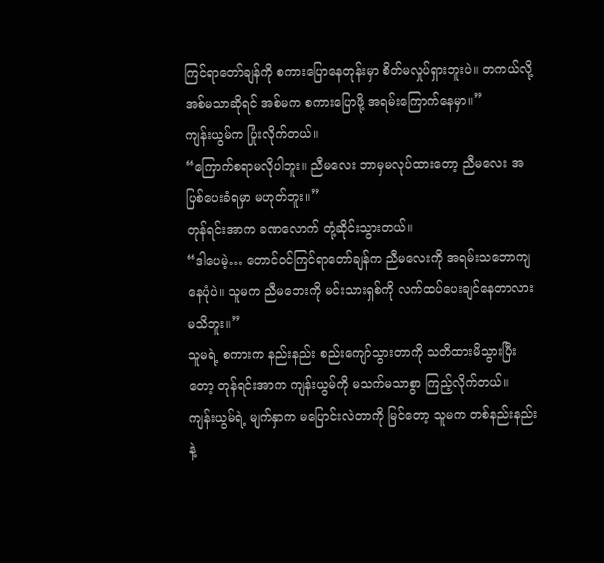ကြင်ရာတော်ချန်ကို စကားပြောနေတုန်းမှာ စိတ်မလှုပ်ရှားဘူးပဲ။ တကယ်လို့ အစ်မသာဆိုရင် အစ်မက စကားပြောဖို့ အရမ်းကြောက်နေမှာ။”
ကျန်းယွမ်က ပြုံးလိုက်တယ်။
“ကြောက်စရာမလိုပါဘူး။ ညီမလေး ဘာမှမလုပ်ထားတော့ ညီမလေး အပြစ်ပေးခံရမှာ မဟုတ်ဘူး။”
တုန်ရင်းအာက ခဏလောက် တုံ့ဆိုင်းသွားတယ်။
“ဒါပေမဲ့… တောင်ဝင်ကြင်ရာတော်ချန်က ညီမလေးကို အရမ်းသဘောကျနေပုံပဲ။ သူမက ညီမဘေးကို မင်းသားရှစ်ကို လက်ထပ်ပေးချင်နေတာလား မသိဘူး။”
သူမရဲ့ စကားက နည်းနည်း စည်းကျော်သွားတာကို သတိထားမိသွားပြီးတော့ တုန်ရင်းအာက ကျန်းယွမ်ကို မသက်မသာစွာ ကြည့်လိုက်တယ်။ ကျန်းယွမ်ရဲ့ မျက်နှာက မပြောင်းလဲတာကို မြင်တော့ သူမက တစ်နည်းနည်းနဲ့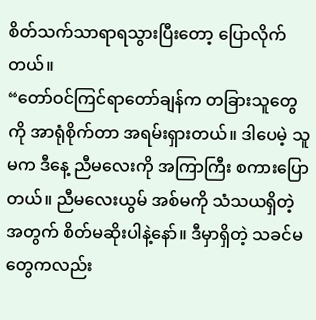စိတ်သက်သာရာရသွားပြီးတော့ ပြောလိုက်တယ်။
“တော်ဝင်ကြင်ရာတော်ချန်က တခြားသူတွေကို အာရုံစိုက်တာ အရမ်းရှားတယ်။ ဒါပေမဲ့ သူမက ဒီနေ့ ညီမလေးကို အကြာကြီး စကားပြောတယ်။ ညီမလေးယွမ် အစ်မကို သံသယရှိတဲ့အတွက် စိတ်မဆိုးပါနဲ့နော်။ ဒီမှာရှိတဲ့ သခင်မတွေကလည်း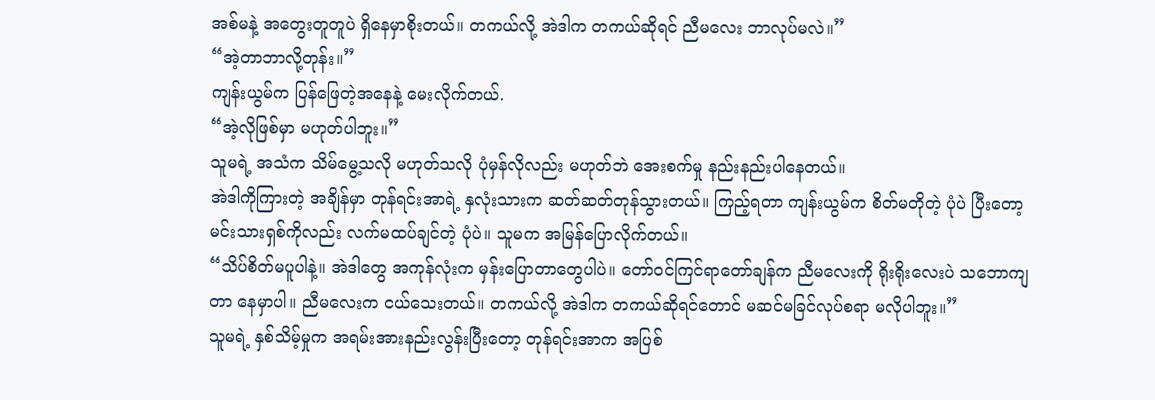အစ်မနဲ့ အတွေးတူတူပဲ ရှိနေမှာစိုးတယ်။ တကယ်လို့ အဲဒါက တကယ်ဆိုရင် ညီမလေး ဘာလုပ်မလဲ။”
“အဲ့တာဘာလို့တုန်း။”
ကျန်းယွမ်က ပြန်ဖြေတဲ့အနေနဲ့ မေးလိုက်တယ်.
“အဲ့လိုဖြစ်မှာ မဟုတ်ပါဘူး။”
သူမရဲ့ အသံက သိမ်မွေ့သလို မဟုတ်သလို ပုံမှန်လိုလည်း မဟုတ်ဘဲ အေးစက်မှု နည်းနည်းပါနေတယ်။
အဲဒါကိုကြားတဲ့ အချိန်မှာ တုန်ရင်းအာရဲ့ နှလုံးသားက ဆတ်ဆတ်တုန်သွားတယ်။ ကြည့်ရတာ ကျန်းယွမ်က စိတ်မတိုတဲ့ ပုံပဲ ပြီးတော့ မင်းသားရှစ်ကိုလည်း လက်မထပ်ချင်တဲ့ ပုံပဲ။ သူမက အမြန်ပြောလိုက်တယ်။
“သိပ်စိတ်မပူပါနဲ့။ အဲဒါတွေ အကုန်လုံးက မှန်းပြောတာတွေပါပဲ။ တော်ဝင်ကြင်ရာတော်ချန်က ညီမလေးကို ရိုးရိုးလေးပဲ သဘောကျတာ နေမှာပါ။ ညီမလေးက ငယ်သေးတယ်။ တကယ်လို့ အဲဒါက တကယ်ဆိုရင်တောင် မဆင်မခြင်လုပ်စရာ မလိုပါဘူး။”
သူမရဲ့ နှစ်သိမ့်မှုက အရမ်းအားနည်းလွန်းပြီးတော့ တုန်ရင်းအာက အပြစ်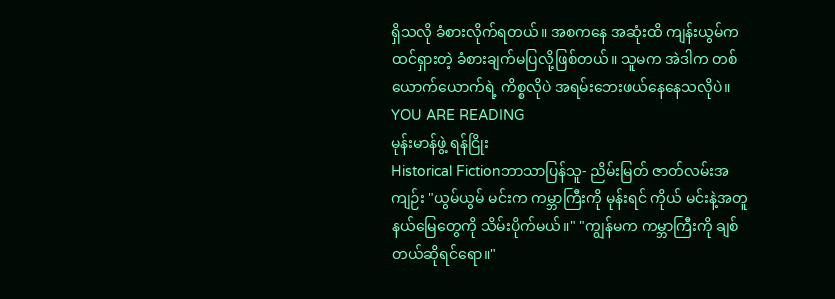ရှိသလို ခံစားလိုက်ရတယ်။ အစကနေ အဆုံးထိ ကျန်းယွမ်က ထင်ရှားတဲ့ ခံစားချက်မပြလို့ဖြစ်တယ်။ သူမက အဲဒါက တစ်ယောက်ယောက်ရဲ့ ကိစ္စလိုပဲ အရမ်းဘေးဖယ်နေနေသလိုပဲ။
YOU ARE READING
မုန်းမာန်ဖွဲ့ ရန်ငြိုး
Historical Fictionဘာသာပြန်သူ- ညိမ်းမြတ် ဇာတ်လမ်းအကျဉ်း "ယွမ်ယွမ် မင်းက ကမ္ဘာကြီးကို မုန်းရင် ကိုယ် မင်းနဲ့အတူ နယ်မြေတွေကို သိမ်းပိုက်မယ်။" "ကျွန်မက ကမ္ဘာကြီးကို ချစ်တယ်ဆိုရင်ရော။"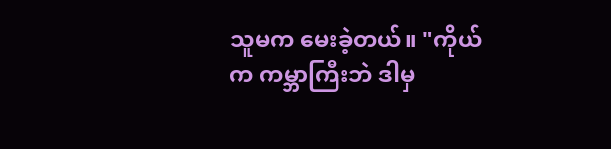သူမက မေးခဲ့တယ်။ "ကိုယ်က ကမ္ဘာကြီးဘဲ ဒါမှ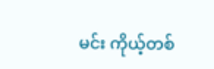မင်း ကိုယ့်တစ်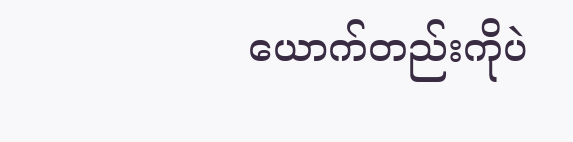ယောက်တည်းကိုပဲ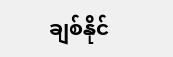ချစ်နိုင်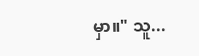မှာ။" သူ...